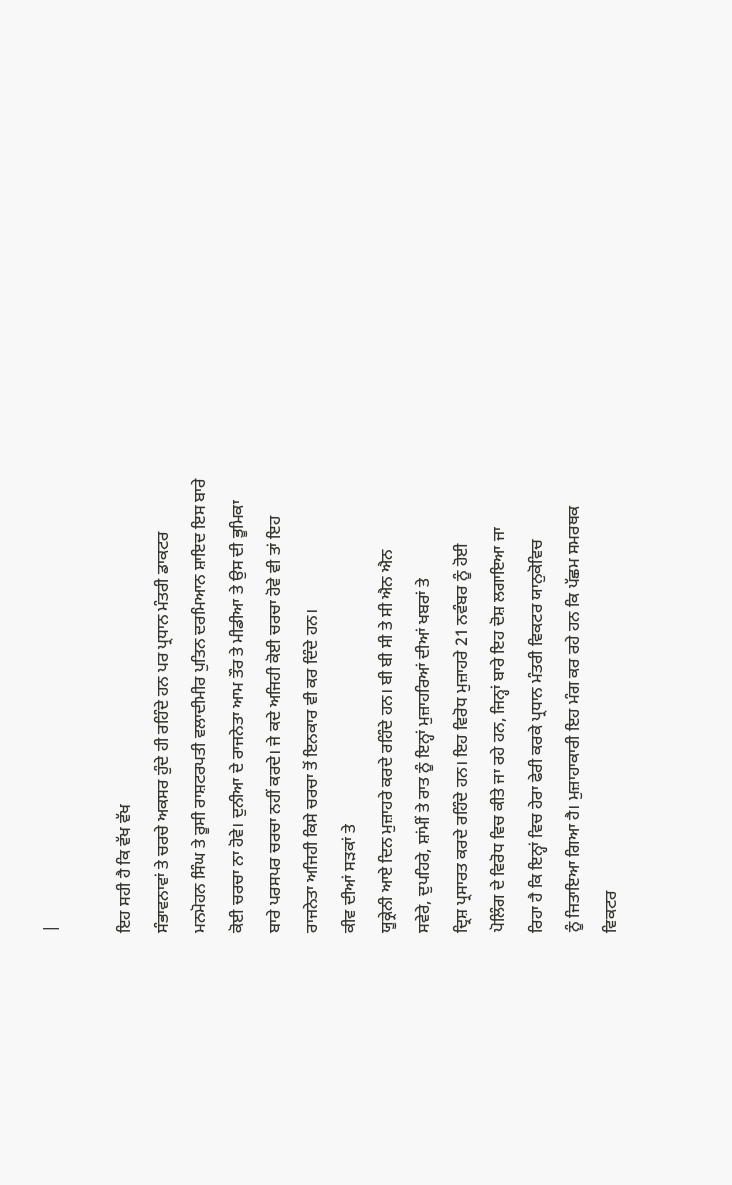|

ਇਹ ਸਹੀ ਹੈ ਕਿ ਵੱਖ ਵੱਖ
ਸੰਭਾਵਨਾਵਾਂ ਤੇ ਚਰਚੇ ਅਕਸਰ ਹੁੰਦੇ ਹੀ ਰਹਿੰਦੇ ਹਨ ਪਰ ਪ੍ਰਧਾਨ ਮੰਤਰੀ ਡਾਕਟਰ
ਮਨਮੋਹਨ ਸਿੰਘ ਤੇ ਰੂਸੀ ਰਾਸ਼ਟਰਪਤੀ ਵਲਾਦੀਮੀਰ ਪੁਤਿਨ ਦਰਮਿਆਨ ਸ਼ਾਇਦ ਇਸ ਬਾਰੇ
ਕੋਈ ਚਰਚਾ ਨਾ ਹੋਵੇ। ਦੁਨੀਆ ਦੇ ਰਾਜਨੇਤਾ ਆਮ ਤੌਰ ਤੇ ਮੀਡੀਆ ਤੇ ਉਸ ਦੀ ਭੂਮਿਕਾ
ਬਾਰੇ ਪਰਸਪਰ ਚਰਚਾ ਨਹੀਂ ਕਰਦੇ। ਜੇ ਕਦੇ ਅਜਿਹੀ ਕੋਈ ਚਰਚਾ ਹੋਵੇ ਵੀ ਤਾਂ ਇਹ
ਰਾਜਨੇਤਾ ਅਜਿਹੀ ਕਿਸੇ ਚਰਚਾ ਤੋਂ ਇਨਕਾਰ ਵੀ ਕਰ ਦਿੰਦੇ ਹਨ।
ਕੀਵ ਦੀਆਂ ਸੜਕਾਂ ਤੇ
ਯੂਕ੍ਰੇਨੀ ਆਏ ਦਿਨ ਮੁਜ਼ਾਹਰੇ ਕਰਦੇ ਰਹਿੰਦੇ ਹਨ। ਬੀ ਬੀ ਸੀ ਤੇ ਸੀ ਐਨ ਐਨ
ਸਵੇਰੇ, ਦੁਪਹਿਰੇ, ਸ਼ਾਂਮੀਂ ਤੇ ਰਾਤ ਨੂੰ ਇਨ੍ਹਾਂ ਮੁਜ਼ਾਹਰਿਆਂ ਦੀਆਂ ਖਬਰਾਂ ਤੇ
ਦ੍ਰਿਸ਼ ਪ੍ਰਸਾਰਤ ਕਰਦੇ ਰਹਿੰਦੇ ਹਨ। ਇਹ ਵਿਰੋਧ ਮੁਜ਼ਾਹਰੇ 21 ਨਵੰਬਰ ਨੂੰ ਹੋਈ
ਪੋਲਿੰਗ ਦੇ ਵਿਰੋਧ ਵਿਚ ਕੀਤੇ ਜਾ ਰਹੇ ਹਨ, ਜਿਨ੍ਹਾਂ ਬਾਰੇ ਇਹ ਦੋਸ਼ ਲਗਾਇਆ ਜਾ
ਰਿਹਾ ਹੈ ਕਿ ਇਨ੍ਹਾਂ ਵਿਚ ਹੇਰਾ ਫੇਰੀ ਕਰਕੇ ਪ੍ਰਧਾਨ ਮੰਤਰੀ ਵਿਕਟਰ ਯਾਨੁਕੋਵਿਚ
ਨੂੰ ਜਿਤਾਇਆ ਗਿਆ ਹੈ। ਮੁਜ਼ਾਹਾਕਾਰੀ ਇਹ ਮੰਗ ਕਰ ਰਹੇ ਹਨ ਕਿ ਪੱਛਮ ਸਮਰਥਕ
ਵਿਕਟਰ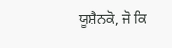ਯੂਸ਼ੈਨਕੋ, ਜੋ ਕਿ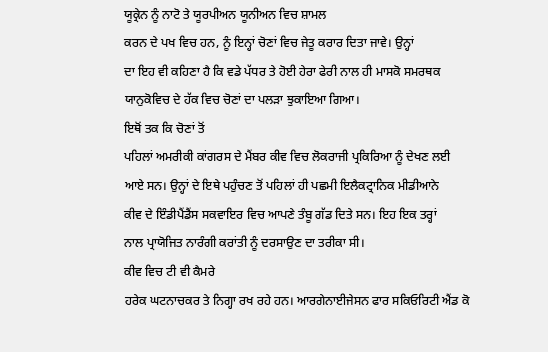ਯੂਕ੍ਰੇਨ ਨੂੰ ਨਾਟੋ ਤੇ ਯੂਰਪੀਅਨ ਯੂਨੀਅਨ ਵਿਚ ਸ਼ਾਮਲ
ਕਰਨ ਦੇ ਪਖ ਵਿਚ ਹਨ, ਨੂੰ ਇਨ੍ਹਾਂ ਚੋਣਾਂ ਵਿਚ ਜੇਤੂ ਕਰਾਰ ਦਿਤਾ ਜਾਵੇ। ਉਨ੍ਹਾਂ
ਦਾ ਇਹ ਵੀ ਕਹਿਣਾ ਹੈ ਕਿ ਵਡੇ ਪੱਧਰ ਤੇ ਹੋਈ ਹੇਰਾ ਫੇਰੀ ਨਾਲ ਹੀ ਮਾਸਕੋ ਸਮਰਥਕ
ਯਾਨੁਕੋਵਿਚ ਦੇ ਹੱਕ ਵਿਚ ਚੋਣਾਂ ਦਾ ਪਲੜਾ ਝੁਕਾਇਆ ਗਿਆ।
ਇਥੋਂ ਤਕ ਕਿ ਚੋਣਾਂ ਤੋਂ
ਪਹਿਲਾਂ ਅਮਰੀਕੀ ਕਾਂਗਰਸ ਦੇ ਮੈਂਬਰ ਕੀਵ ਵਿਚ ਲੋਕਰਾਜੀ ਪ੍ਰਕਿਰਿਆ ਨੂੰ ਦੇਖਣ ਲਈ
ਆਏ ਸਨ। ਉਨ੍ਹਾਂ ਦੇ ਇਥੇ ਪਹੁੰਚਣ ਤੋਂ ਪਹਿਲਾਂ ਹੀ ਪਛਮੀ ਇਲੈਕਟ੍ਰਾਨਿਕ ਮੀਡੀਆਨੇ
ਕੀਵ ਦੇ ਇੰਡੀਪੈਂਡੈਂਸ ਸਕਵਾਇਰ ਵਿਚ ਆਪਣੇ ਤੰਬੂ ਗੱਡ ਦਿਤੇ ਸਨ। ਇਹ ਇਕ ਤਰ੍ਹਾਂ
ਨਾਲ ਪ੍ਰਾਯੋਜਿਤ ਨਾਰੰਗੀ ਕਰਾਂਤੀ ਨੂੰ ਦਰਸਾਉਣ ਦਾ ਤਰੀਕਾ ਸੀ।
ਕੀਵ ਵਿਚ ਟੀ ਵੀ ਕੈਮਰੇ
ਹਰੇਕ ਘਟਨਾਚਕਰ ਤੇ ਨਿਗ੍ਹਾ ਰਖ ਰਹੇ ਹਨ। ਆਰਗੇਨਾਈਜੇਸਨ ਫਾਰ ਸਕਿਓਰਿਟੀ ਐਂਡ ਕੋ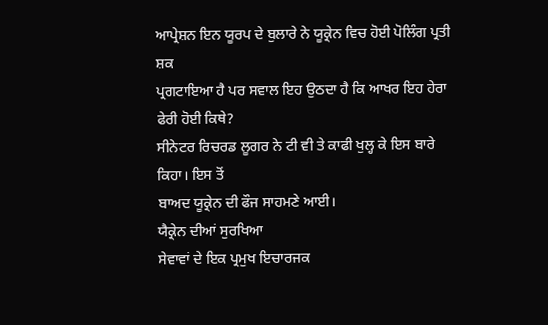ਆਪ੍ਰੇਸ਼ਨ ਇਨ ਯੂਰਪ ਦੇ ਬੁਲਾਰੇ ਨੇ ਯੂਕ੍ਰੇਨ ਵਿਚ ਹੋਈ ਪੋਲਿੰਗ ਪ੍ਰਤੀ ਸ਼ਕ
ਪ੍ਰਗਟਾਇਆ ਹੈ ਪਰ ਸਵਾਲ ਇਹ ਉਠਦਾ ਹੈ ਕਿ ਆਖਰ ਇਹ ਹੇਰਾ ਫੇਰੀ ਹੋਈ ਕਿਥੇ?
ਸੀਨੇਟਰ ਰਿਚਰਡ ਲੂਗਰ ਨੇ ਟੀ ਵੀ ਤੇ ਕਾਫੀ ਖੁਲ੍ਹ ਕੇ ਇਸ ਬਾਰੇ ਕਿਹਾ। ਇਸ ਤੋਂ
ਬਾਅਦ ਯੂਕ੍ਰੇਨ ਦੀ ਫੌਜ ਸਾਹਮਣੇ ਆਈ।
ਯੈਕ੍ਰੇਨ ਦੀਆਂ ਸੁਰਖਿਆ
ਸੇਵਾਵਾਂ ਦੇ ਇਕ ਪ੍ਰਮੁਖ ਇਚਾਰਜਕ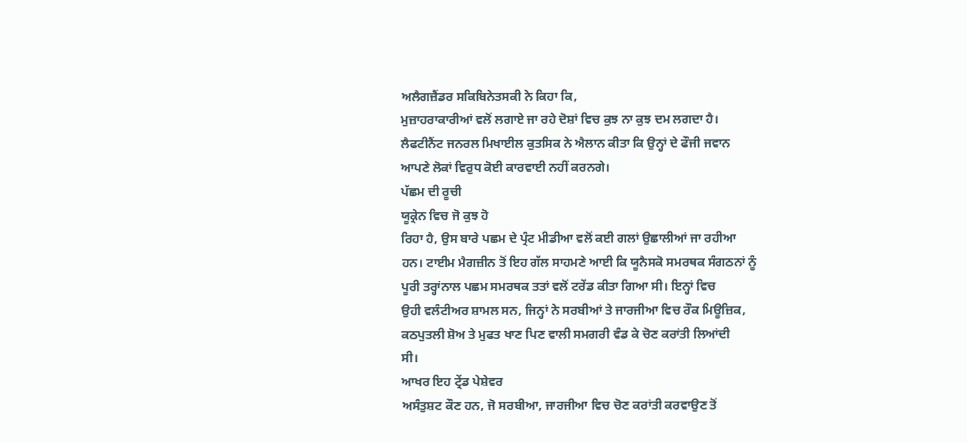ਅਲੈਗਜ਼ੈਂਡਰ ਸਕਿਬਿਨੇਤਸਕੀ ਨੇ ਕਿਹਾ ਕਿ,
ਮੁਜ਼ਾਹਰਾਕਾਰੀਆਂ ਵਲੋਂ ਲਗਾਏ ਜਾ ਰਹੇ ਦੋਸ਼ਾਂ ਵਿਚ ਕੁਝ ਨਾ ਕੁਝ ਦਮ ਲਗਦਾ ਹੈ।
ਲੈਫਟੀਨੈਂਟ ਜਨਰਲ ਮਿਖਾਈਲ ਕੁਤਸਿਕ ਨੇ ਐਲਾਨ ਕੀਤਾ ਕਿ ਉਨ੍ਹਾਂ ਦੇ ਫੌਜੀ ਜਵਾਨ
ਆਪਣੇ ਲੋਕਾਂ ਵਿਰੁਧ ਕੋਈ ਕਾਰਵਾਈ ਨਹੀਂ ਕਰਨਗੇ।
ਪੱਛਮ ਦੀ ਰੂਚੀ
ਯੂਕ੍ਰੇਨ ਵਿਚ ਜੋ ਕੁਝ ਹੋ
ਰਿਹਾ ਹੈ, ਉਸ ਬਾਰੇ ਪਛਮ ਦੇ ਪ੍ਰੰਟ ਮੀਡੀਆ ਵਲੋਂ ਕਈ ਗਲਾਂ ਉਛਾਲੀਆਂ ਜਾ ਰਹੀਆ
ਹਨ। ਟਾਈਮ ਮੈਗਜ਼ੀਨ ਤੋਂ ਇਹ ਗੱਲ ਸਾਹਮਣੇ ਆਈ ਕਿ ਯੂਨੈਸਕੋ ਸਮਰਥਕ ਸੰਗਠਨਾਂ ਨੂੰ
ਪੂਰੀ ਤਰ੍ਹਾਂਨਾਲ ਪਛਮ ਸਮਰਥਕ ਤਤਾਂ ਵਲੋਂ ਟਰੇਂਡ ਕੀਤਾ ਗਿਆ ਸੀ। ਇਨ੍ਹਾਂ ਵਿਚ
ਉਹੀ ਵਲੰਟੀਅਰ ਸ਼ਾਮਲ ਸਨ, ਜਿਨ੍ਹਾਂ ਨੇ ਸਰਬੀਆਂ ਤੇ ਜਾਰਜੀਆ ਵਿਚ ਰੌਕ ਮਿਊਜ਼ਿਕ,
ਕਠਪੁਤਲੀ ਸ਼ੋਅ ਤੇ ਮੁਫਤ ਖਾਣ ਪਿਣ ਵਾਲੀ ਸਮਗਰੀ ਵੰਡ ਕੇ ਚੋਣ ਕਰਾਂਤੀ ਲਿਆਂਦੀ
ਸੀ।
ਆਖਰ ਇਹ ਟ੍ਰੇਂਡ ਪੇਸ਼ੇਵਰ
ਅਸੰਤੁਸ਼ਟ ਕੌਣ ਹਨ, ਜੋ ਸਰਬੀਆ, ਜਾਰਜੀਆ ਵਿਚ ਚੋਣ ਕਰਾਂਤੀ ਕਰਵਾਉਣ ਤੋਂ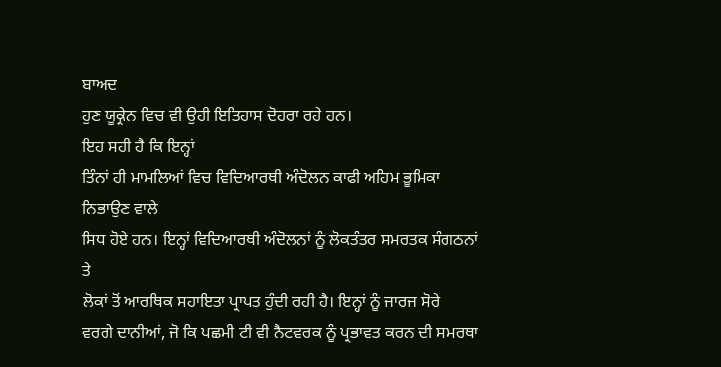ਬਾਅਦ
ਹੁਣ ਯੂਕ੍ਰੇਨ ਵਿਚ ਵੀ ਉਹੀ ਇਤਿਹਾਸ ਦੋਹਰਾ ਰਹੇ ਹਨ।
ਇਹ ਸਹੀ ਹੈ ਕਿ ਇਨ੍ਹਾਂ
ਤਿੰਨਾਂ ਹੀ ਮਾਮਲਿਆਂ ਵਿਚ ਵਿਦਿਆਰਥੀ ਅੰਦੋਲਨ ਕਾਫੀ ਅਹਿਮ ਭੂਮਿਕਾ ਨਿਭਾਉਣ ਵਾਲੇ
ਸਿਧ ਹੋਏ ਹਨ। ਇਨ੍ਹਾਂ ਵਿਦਿਆਰਥੀ ਅੰਦੋਲਨਾਂ ਨੂੰ ਲੋਕਤੰਤਰ ਸਮਰਤਕ ਸੰਗਠਨਾਂ ਤੇ
ਲੋਕਾਂ ਤੋਂ ਆਰਥਿਕ ਸਹਾਇਤਾ ਪ੍ਰਾਪਤ ਹੁੰਦੀ ਰਹੀ ਹੈ। ਇਨ੍ਹਾਂ ਨੂੰ ਜਾਰਜ ਸੋਰੇ
ਵਰਗੇ ਦਾਨੀਆਂ, ਜੋ ਕਿ ਪਛਮੀ ਟੀ ਵੀ ਨੈਟਵਰਕ ਨੂੰ ਪ੍ਰਭਾਵਤ ਕਰਨ ਦੀ ਸਮਰਥਾ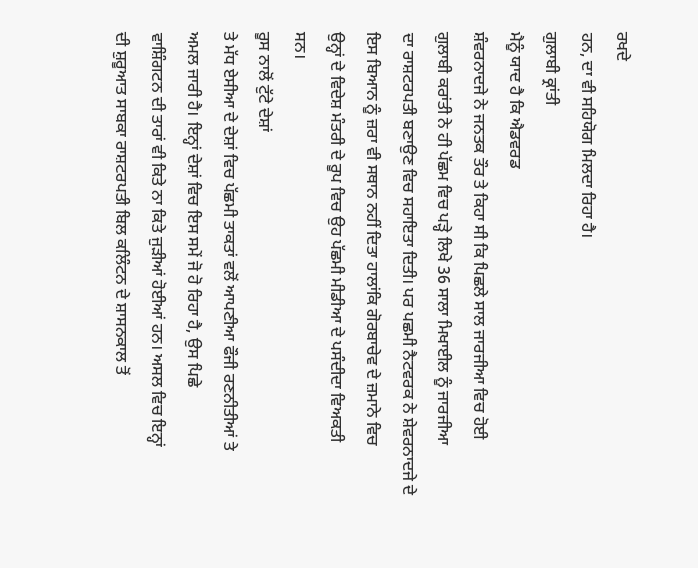ਰਖਦੇ
ਹਨ, ਦਾ ਵੀ ਸਹਿਯੋਗ ਮਿਲਦਾ ਰਿਹਾ ਹੈ।
ਗੁਲਾਬੀ ਕ੍ਰਾਂਤੀ
ਮੈਨੂੰ ਯਾਦ ਹੈ ਕਿ ਐਡਵਰਡ
ਸ਼ੰਵਰਨਾਦਜੇ ਨੇ ਜਨਤਕ ਤੌਰ ਤੇ ਕਿਹਾ ਸੀ ਕਿ ਪਿਛਲੇ ਸਾਲ ਜਾਰਜੀਆ ਵਿਚ ਹੋਈ
ਗੁਲਾਬੀ ਕਰਾਂਤੀ ਨੇ ਹੀ ਪੱਛਮ ਵਿਚ ਪੜ੍ਹੇ ਲਿਖੇ 36 ਸਾਲਾ ਮਿਖਾਈਲ ਨੂੰ ਜਾਰਜੀਆ
ਦਾ ਰਾਸ਼ਟਰਪਤੀ ਬਣਾਉਣ ਵਿਚ ਸਹਾਇਤਾ ਦਿਤੀ। ਪਰ ਪਛਮੀ ਨੈਟਵਰਕ ਨੇ ਸ਼ੇਵਰਨਾਦਜੇ ਦੇ
ਇਸ ਬਿਆਨ ਨੂੰ ਜ਼ਰਾ ਵੀ ਸਥਾਨ ਨਹੀਂ ਦਿਤਾ ਹਾਲਾਂਕਿ ਗੋਰਬਾਚੇਵ ਦੇ ਜ਼ਮਾਨੇ ਵਿਚ
ਉਨ੍ਹਾਂ ਦੇ ਵਿਦੇਸ਼ ਮੰਤਰੀ ਦੇ ਰੂਪ ਵਿਚ ਉਹ ਪੱਛਮੀ ਮੀਡੀਆ ਦੇ ਪਸੰਦੀਦਾ ਵਿਅਕਤੀ
ਸਨ।
ਰੂਸ ਨਾਲੋਂ ਟੁੱਟੇ ਦੇਸ਼ਾਂ
ਤੇ ਮੱਧ ਏਸੀਆ ਦੇ ਦੇਸ਼ਾਂ ਵਿਚ ਪੱਛਮੀ ਤਾਕਤਾਂ ਵਲੋਂ ਆਪਣੀਆ ਫੌਜੀ ਰਣਨੀਤੀਆਂ ਤੇ
ਅਮਲ ਜਾਰੀ ਹੈ। ਇਨ੍ਹਾਂ ਦੇਸ਼ਾਂ ਵਿਚ ਇਸ ਸਮੇਂ ਜੋ ਹੋ ਰਿਹਾ ਹੈ, ਉਸ ਪਿਛੇ
ਵਾਸ਼ਿੰਗਟਨ ਦੀ ਤਾਰਾਂ ਵੀ ਕਿਤੇ ਨਾ ਕਿਤੇ ਜੁੜੀਆਂ ਹੋਈਆਂ ਹਨ। ਅਸਲ ਵਿਚ ਇਨ੍ਹਾਂ
ਦੀ ਸ਼ੁਰੂਆਤ ਸਾਬਕਾ ਰਾਸ਼ਟਰਪਤੀ ਬਿਲ ਕਲਿੰਟਨ ਦੇ ਸ਼ਾਸਨਕਾਲ ਤੋਂ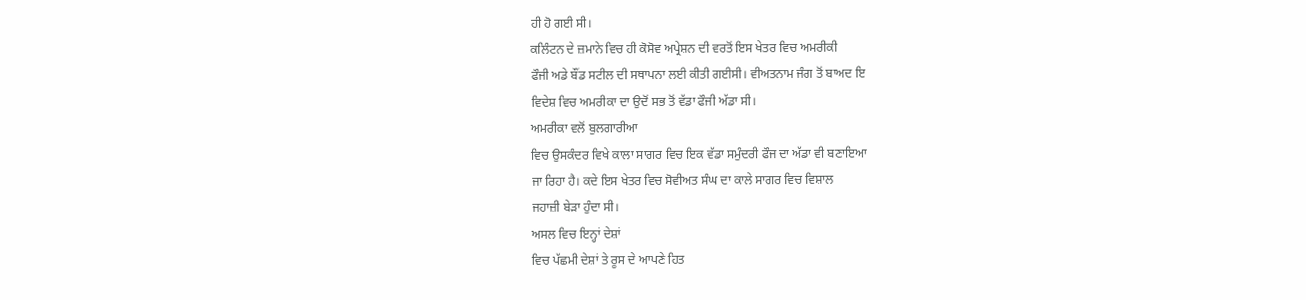ਹੀ ਹੋ ਗਈ ਸੀ।
ਕਲਿੰਟਨ ਦੇ ਜ਼ਮਾਨੇ ਵਿਚ ਹੀ ਕੋਸੋਵ ਅਪ੍ਰੇਸ਼ਨ ਦੀ ਵਰਤੋਂ ਇਸ ਖੇਤਰ ਵਿਚ ਅਮਰੀਕੀ
ਫੌਜੀ ਅਡੇ ਬੌਂਡ ਸਟੀਲ ਦੀ ਸਥਾਪਨਾ ਲਈ ਕੀਤੀ ਗਈਸੀ। ਵੀਅਤਨਾਮ ਜੰਗ ਤੋਂ ਬਾਅਦ ਇ
ਵਿਦੇਸ਼ ਵਿਚ ਅਮਰੀਕਾ ਦਾ ਉਦੋਂ ਸਭ ਤੋਂ ਵੱਡਾ ਫੌਜੀ ਅੱਡਾ ਸੀ।
ਅਮਰੀਕਾ ਵਲੋਂ ਬੁਲਗਾਰੀਆ
ਵਿਚ ਉਸਕੰਦਰ ਵਿਖੇ ਕਾਲਾ ਸਾਗਰ ਵਿਚ ਇਕ ਵੱਡਾ ਸਮੁੰਦਰੀ ਫੌਜ ਦਾ ਅੱਡਾ ਵੀ ਬਣਾਇਆ
ਜਾ ਰਿਹਾ ਹੈ। ਕਦੇ ਇਸ ਖੇਤਰ ਵਿਚ ਸੋਵੀਅਤ ਸੰਘ ਦਾ ਕਾਲੇ ਸਾਗਰ ਵਿਚ ਵਿਸ਼ਾਲ
ਜਹਾਜ਼ੀ ਬੇੜਾ ਹੁੰਦਾ ਸੀ।
ਅਸਲ ਵਿਚ ਇਨ੍ਹਾਂ ਦੇਸ਼ਾਂ
ਵਿਚ ਪੱਛਮੀ ਦੇਸ਼ਾਂ ਤੇ ਰੂਸ ਦੇ ਆਪਣੇ ਹਿਤ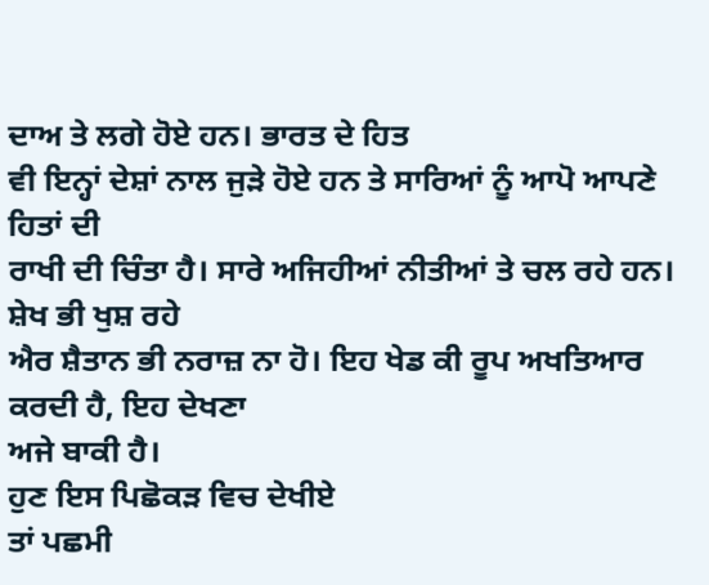ਦਾਅ ਤੇ ਲਗੇ ਹੋਏ ਹਨ। ਭਾਰਤ ਦੇ ਹਿਤ
ਵੀ ਇਨ੍ਹਾਂ ਦੇਸ਼ਾਂ ਨਾਲ ਜੁੜੇ ਹੋਏ ਹਨ ਤੇ ਸਾਰਿਆਂ ਨੂੰ ਆਪੋ ਆਪਣੇ ਹਿਤਾਂ ਦੀ
ਰਾਖੀ ਦੀ ਚਿੰਤਾ ਹੈ। ਸਾਰੇ ਅਜਿਹੀਆਂ ਨੀਤੀਆਂ ਤੇ ਚਲ ਰਹੇ ਹਨ। ਸ਼ੇਖ ਭੀ ਖੁਸ਼ ਰਹੇ
ਐਰ ਸ਼ੈਤਾਨ ਭੀ ਨਰਾਜ਼ ਨਾ ਹੋ। ਇਹ ਖੇਡ ਕੀ ਰੂਪ ਅਖਤਿਆਰ ਕਰਦੀ ਹੈ, ਇਹ ਦੇਖਣਾ
ਅਜੇ ਬਾਕੀ ਹੈ।
ਹੁਣ ਇਸ ਪਿਛੋਕੜ ਵਿਚ ਦੇਖੀਏ
ਤਾਂ ਪਛਮੀ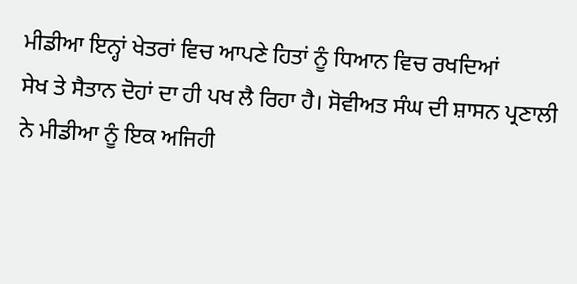ਮੀਡੀਆ ਇਨ੍ਹਾਂ ਖੇਤਰਾਂ ਵਿਚ ਆਪਣੇ ਹਿਤਾਂ ਨੂੰ ਧਿਆਨ ਵਿਚ ਰਖਦਿਆਂ
ਸੇਖ ਤੇ ਸੈਤਾਨ ਦੋਹਾਂ ਦਾ ਹੀ ਪਖ ਲੈ ਰਿਹਾ ਹੈ। ਸੋਵੀਅਤ ਸੰਘ ਦੀ ਸ਼ਾਸਨ ਪ੍ਰਣਾਲੀ
ਨੇ ਮੀਡੀਆ ਨੂੰ ਇਕ ਅਜਿਹੀ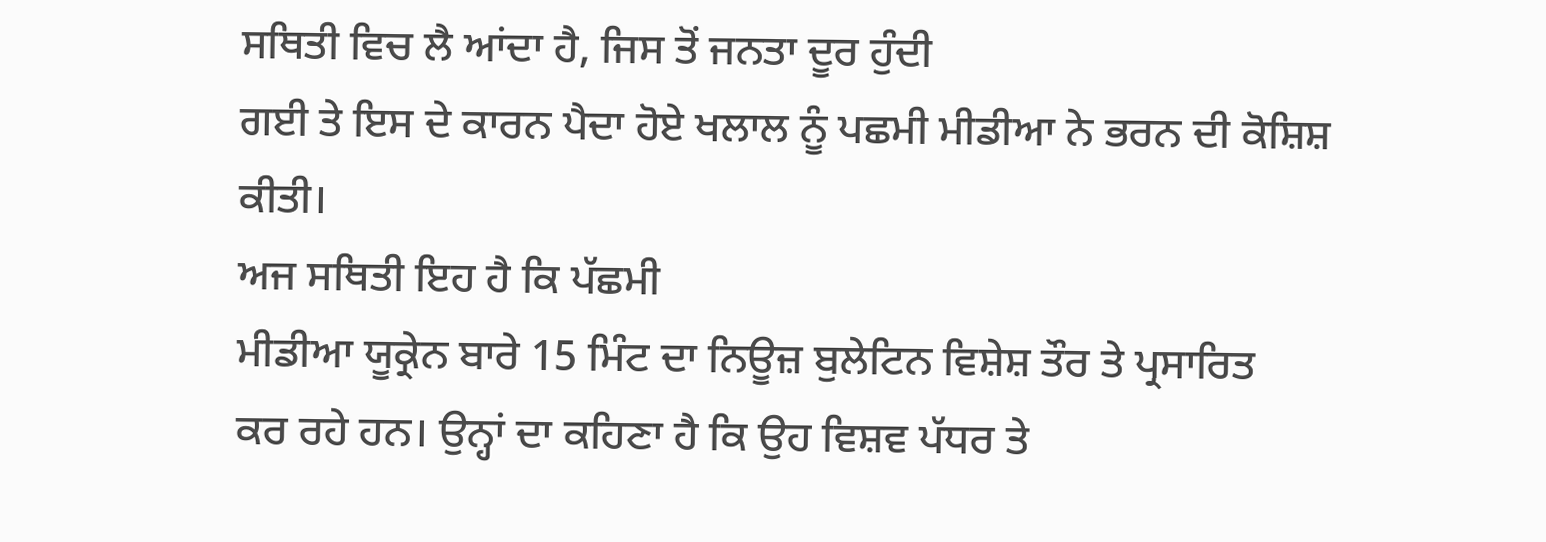ਸਥਿਤੀ ਵਿਚ ਲੈ ਆਂਦਾ ਹੈ, ਜਿਸ ਤੋਂ ਜਨਤਾ ਦੂਰ ਹੁੰਦੀ
ਗਈ ਤੇ ਇਸ ਦੇ ਕਾਰਨ ਪੈਦਾ ਹੋਏ ਖਲਾਲ ਨੂੰ ਪਛਮੀ ਮੀਡੀਆ ਨੇ ਭਰਨ ਦੀ ਕੋਸ਼ਿਸ਼
ਕੀਤੀ।
ਅਜ ਸਥਿਤੀ ਇਹ ਹੈ ਕਿ ਪੱਛਮੀ
ਮੀਡੀਆ ਯੂਕ੍ਰੇਨ ਬਾਰੇ 15 ਮਿੰਟ ਦਾ ਨਿਊਜ਼ ਬੁਲੇਟਿਨ ਵਿਸ਼ੇਸ਼ ਤੌਰ ਤੇ ਪ੍ਰਸਾਰਿਤ
ਕਰ ਰਹੇ ਹਨ। ਉਨ੍ਹਾਂ ਦਾ ਕਹਿਣਾ ਹੈ ਕਿ ਉਹ ਵਿਸ਼ਵ ਪੱਧਰ ਤੇ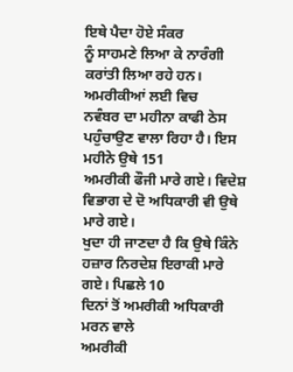ਇਥੇ ਪੈਦਾ ਹੋਏ ਸੰਕਰ
ਨੂੰ ਸਾਹਮਣੇ ਲਿਆ ਕੇ ਨਾਰੰਗੀ ਕਰਾਂਤੀ ਲਿਆ ਰਹੇ ਹਨ। ਅਮਰੀਕੀਆਂ ਲਈ ਵਿਚ
ਨਵੰਬਰ ਦਾ ਮਹੀਨਾ ਕਾਫੀ ਠੇਸ ਪਹੁੰਚਾਉਣ ਵਾਲਾ ਰਿਹਾ ਹੈ। ਇਸ ਮਹੀਨੇ ਉਥੇ 151
ਅਮਰੀਕੀ ਫੌਜੀ ਮਾਰੇ ਗਏ। ਵਿਦੇਸ਼ ਵਿਭਾਗ ਦੇ ਦੋ ਅਧਿਕਾਰੀ ਵੀ ਉਥੇ ਮਾਰੇ ਗਏ।
ਖੁਦਾ ਹੀ ਜਾਣਦਾ ਹੈ ਕਿ ਉਥੇ ਕਿੰਨੇ ਹਜ਼ਾਰ ਨਿਰਦੇਸ਼ ਇਰਾਕੀ ਮਾਰੇ ਗਏ। ਪਿਛਲੇ 10
ਦਿਨਾਂ ਤੋਂ ਅਮਰੀਕੀ ਅਧਿਕਾਰੀ ਮਰਨ ਵਾਲੇ
ਅਮਰੀਕੀ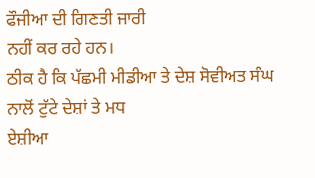ਫੌਜੀਆ ਦੀ ਗਿਣਤੀ ਜਾਰੀ
ਨਹੀਂ ਕਰ ਰਹੇ ਹਨ।
ਠੀਕ ਹੈ ਕਿ ਪੱਛਮੀ ਮੀਡੀਆ ਤੇ ਦੇਸ਼ ਸੋਵੀਅਤ ਸੰਘ ਨਾਲੋਂ ਟੁੱਟੇ ਦੇਸ਼ਾਂ ਤੇ ਮਧ
ਏਸ਼ੀਆ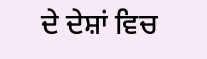ਦੇ ਦੇਸ਼ਾਂ ਵਿਚ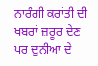ਨਾਰੰਗੀ ਕਰਾਂਤੀ ਦੀ ਖਬਰਾਂ ਜ਼ਰੂਰ ਦੇਣ ਪਰ ਦੁਨੀਆ ਦੇ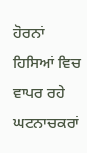ਹੋਰਨਾਂ ਹਿਸਿਆਂ ਵਿਚ ਵਾਪਰ ਰਹੇ ਘਟਨਾਚਕਰਾਂ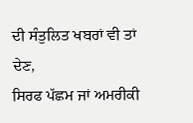ਦੀ ਸੰਤੁਲਿਤ ਖਬਰਾਂ ਵੀ ਤਾਂ ਦੇਣ,
ਸਿਰਫ ਪੱਛਮ ਜਾਂ ਅਮਰੀਕੀ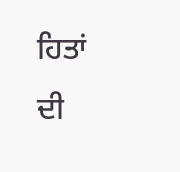ਹਿਤਾਂ ਦੀ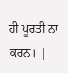ਹੀ ਪੂਰਤੀ ਨਾ ਕਰਨ। |